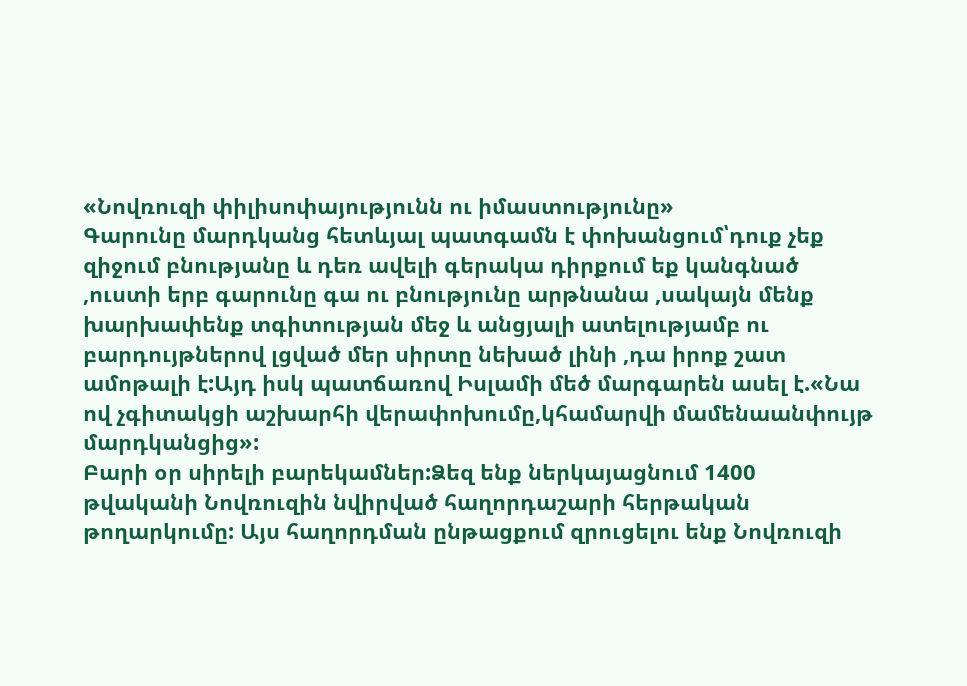«Նովռուզի փիլիսոփայությունն ու իմաստությունը»
Գարունը մարդկանց հետևյալ պատգամն է փոխանցում՝դուք չեք զիջում բնությանը և դեռ ավելի գերակա դիրքում եք կանգնած ,ուստի երբ գարունը գա ու բնությունը արթնանա ,սակայն մենք խարխափենք տգիտության մեջ և անցյալի ատելությամբ ու բարդույթներով լցված մեր սիրտը նեխած լինի ,դա իրոք շատ ամոթալի է:Այդ իսկ պատճառով Իսլամի մեծ մարգարեն ասել է.«Նա ով չգիտակցի աշխարհի վերափոխումը,կհամարվի մամենաանփույթ մարդկանցից»:
Բարի օր սիրելի բարեկամներ:Ձեզ ենք ներկայացնում 1400 թվականի Նովռուզին նվիրված հաղորդաշարի հերթական թողարկումը: Այս հաղորդման ընթացքում զրուցելու ենք Նովռուզի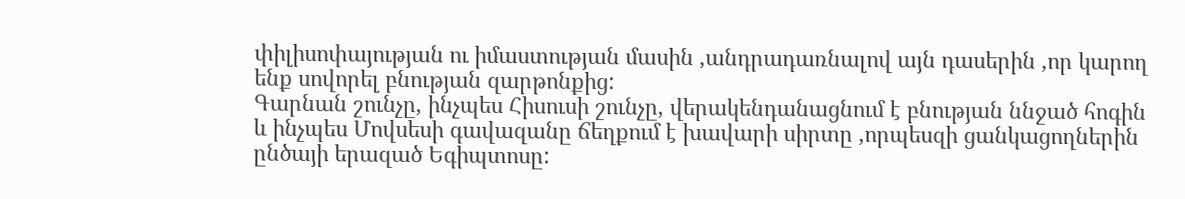փիլիսոփայության ու իմաստության մասին ,անդրադառնալով այն դասերին ,որ կարող ենք սովորել բնության զարթոնքից:
Գարնան շունչը, ինչպես Հիսուսի շունչը, վերակենդանացնում է բնության ննջած հոգին և ինչպես Մովսեսի գավազանը ճեղքում է խավարի սիրտը ,որպեսզի ցանկացողներին ընծայի երազած Եգիպտոսը: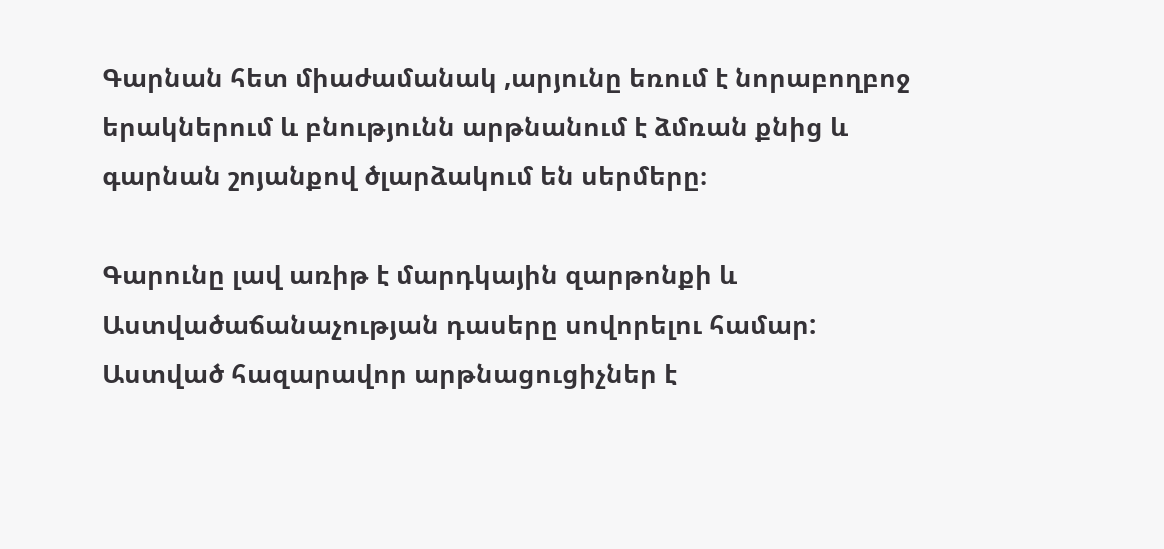Գարնան հետ միաժամանակ ,արյունը եռում է նորաբողբոջ երակներում և բնությունն արթնանում է ձմռան քնից և գարնան շոյանքով ծլարձակում են սերմերը։

Գարունը լավ առիթ է մարդկային զարթոնքի և Աստվածաճանաչության դասերը սովորելու համար: Աստված հազարավոր արթնացուցիչներ է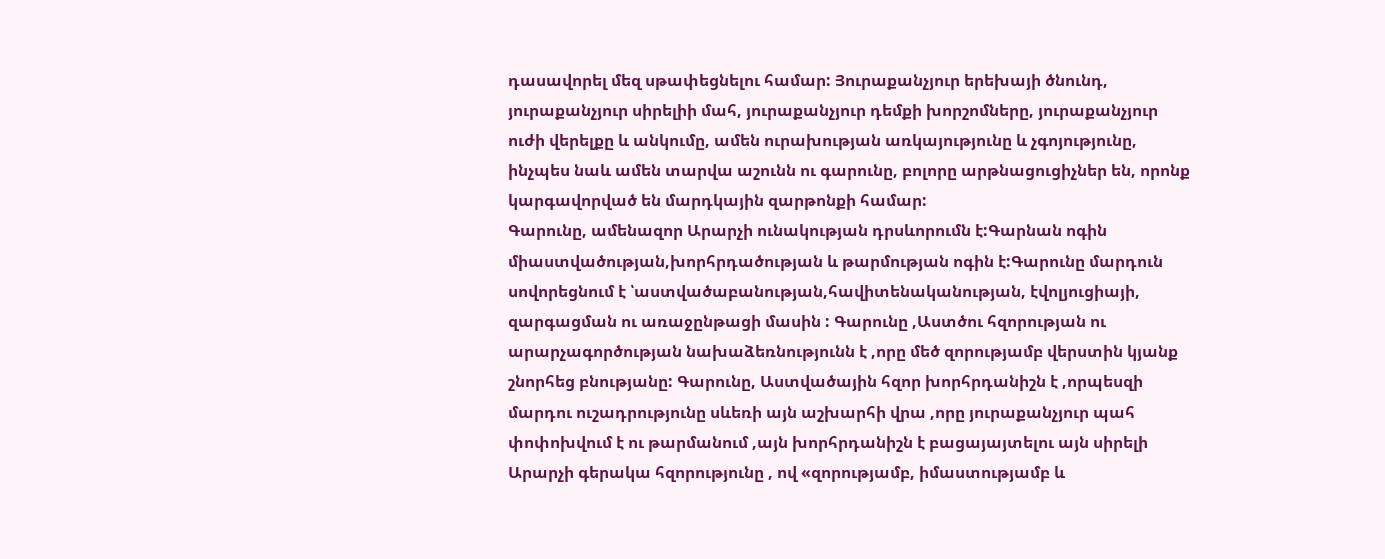դասավորել մեզ սթափեցնելու համար: Յուրաքանչյուր երեխայի ծնունդ, յուրաքանչյուր սիրելիի մահ, յուրաքանչյուր դեմքի խորշոմները, յուրաքանչյուր ուժի վերելքը և անկումը, ամեն ուրախության առկայությունը և չգոյությունը, ինչպես նաև ամեն տարվա աշունն ու գարունը, բոլորը արթնացուցիչներ են, որոնք կարգավորված են մարդկային զարթոնքի համար:
Գարունը, ամենազոր Արարչի ունակության դրսևորումն է:Գարնան ոգին միաստվածության,խորհրդածության և թարմության ոգին է:Գարունը մարդուն սովորեցնում է ՝աստվածաբանության,հավիտենականության, էվոլյուցիայի, զարգացման ու առաջընթացի մասին : Գարունը ,Աստծու հզորության ու արարչագործության նախաձեռնությունն է ,որը մեծ զորությամբ վերստին կյանք շնորհեց բնությանը: Գարունը, Աստվածային հզոր խորհրդանիշն է ,որպեսզի մարդու ուշադրությունը սևեռի այն աշխարհի վրա ,որը յուրաքանչյուր պահ փոփոխվում է ու թարմանում ,այն խորհրդանիշն է բացայայտելու այն սիրելի Արարչի գերակա հզորությունը , ով «զորությամբ, իմաստությամբ և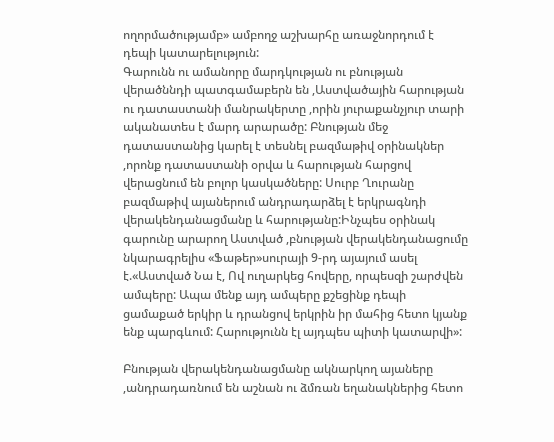ողորմածությամբ» ամբողջ աշխարհը առաջնորդում է դեպի կատարելություն:
Գարունն ու ամանորը մարդկության ու բնության վերածննդի պատգամաբերն են ,Աստվածային հարության ու դատաստանի մանրակերտը ,որին յուրաքանչյուր տարի ականատես է մարդ արարածը: Բնության մեջ դատաստանից կարել է տեսնել բազմաթիվ օրինակներ ,որոնք դատաստանի օրվա և հարության հարցով վերացնում են բոլոր կասկածները: Սուրբ Ղուրանը բազմաթիվ այաներում անդրադարձել է երկրագնդի վերակենդանացմանը և հարությանը:Ինչպես օրինակ գարունը արարող Աստված ,բնության վերակենդանացումը նկարագրելիս «Ֆաթեր»սուրայի 9-րդ այայում ասել է.«Աստված Նա է, Ով ուղարկեց հովերը, որպեսզի շարժվեն ամպերը: Ապա մենք այդ ամպերը քշեցինք դեպի ցամաքած երկիր և դրանցով երկրին իր մահից հետո կյանք ենք պարգևում: Հարությունն էլ այդպես պիտի կատարվի»:

Բնության վերակենդանացմանը ակնարկող այաները ,անդրադառնում են աշնան ու ձմռան եղանակներից հետո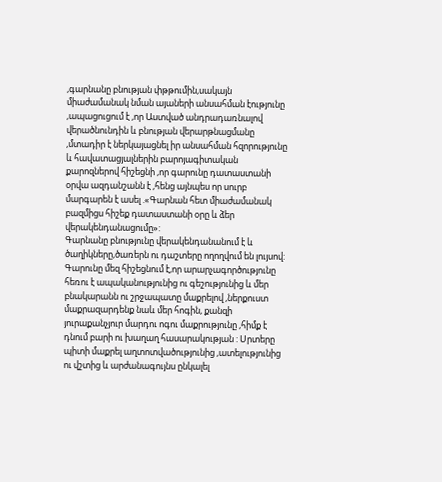,գարնանը բնության փթթումին,սակայն միաժամանակ նման այաների անսահման էությունը ,ապացուցում է ,որ Աստված անդրադառնալով վերածնունդին և բնության վերարթնացմանը ,մտադիր է ներկայացնել իր անսահման հզորությունը և հավատացյալներին բարոյագիտական քարոզներով հիշեցնի ,որ գարունը դատաստանի օրվա ազդանշանն է ,հենց այնպես որ սուրբ մարգարեն է ասել .«Գարնան հետ միաժամանակ բազմիցս հիշեք դատաստանի օրը և ձեր վերակենդանացումը»:
Գարնանը բնությունը վերակենդանանում է և ծաղիկները,ծառերն ու դաշտերը ողողվում են լույսով: Գարունը մեզ հիշեցնում է,որ արարչագործությունը հեռու է ապականությունից ու գեշությունից և մեր բնակարանն ու շրջապատը մաքրելով ,ներքուստ մաքրազարդենք նաև մեր հոգին, քանզի յուրաքանչյուր մարդու ոգու մաքրությունը ,հիմք է դնում բարի ու խաղաղ հասարակության : Սրտերը պիտի մաքրել աղտոտվածությունից ,ատելությունից ու վշտից և արժանագույնս ընկալել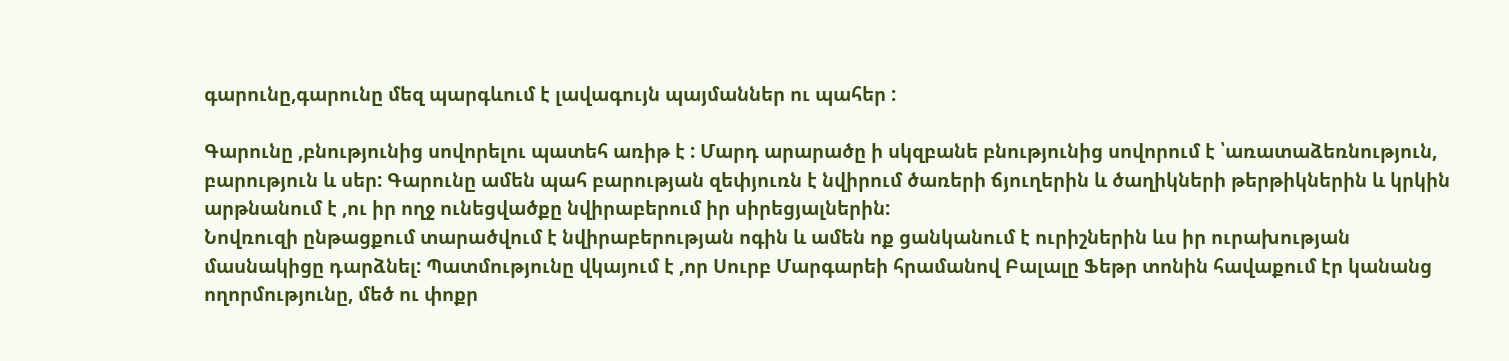գարունը,գարունը մեզ պարգևում է լավագույն պայմաններ ու պահեր :

Գարունը ,բնությունից սովորելու պատեհ առիթ է : Մարդ արարածը ի սկզբանե բնությունից սովորում է ՝առատաձեռնություն, բարություն և սեր: Գարունը ամեն պահ բարության զեփյուռն է նվիրում ծառերի ճյուղերին և ծաղիկների թերթիկներին և կրկին արթնանում է ,ու իր ողջ ունեցվածքը նվիրաբերում իր սիրեցյալներին:
Նովռուզի ընթացքում տարածվում է նվիրաբերության ոգին և ամեն ոք ցանկանում է ուրիշներին ևս իր ուրախության մասնակիցը դարձնել: Պատմությունը վկայում է ,որ Սուրբ Մարգարեի հրամանով Բալալը Ֆեթր տոնին հավաքում էր կանանց ողորմությունը, մեծ ու փոքր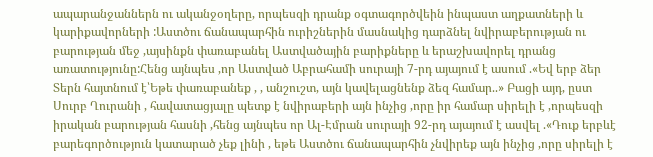ապարանջաններն ու ականջօղերը, որպեսզի դրանք օգտագործվեին ինպաստ աղքատների և կարիքավորների :Աստծու ճանապարհին ուրիշներին մասնակից դարձնել նվիրաբերության ու բարության մեջ ,այսինքն փառաբանել Աստվածային բարիքները և երաշխավորել դրանց առատությունը:Հենց այնպես ,որ Աստված Աբրահամի սուրայի 7-րդ այայում է ասում .«Եվ երբ ձեր Տերն հայտնում է՝Եթե փառաբանեք , , անշուշտ, այն կավելացնենք ձեզ համար..» Բացի այդ, ըստ Սուրբ Ղուրանի , հավատացյալը պետք է նվիրաբերի այն ինչից ,որը իր համար սիրելի է ,որպեսզի իրական բարության հասնի ,հենց այնպես որ Ալ-Էմրան սուրայի 92-րդ այայում է ասվել .«Դուք երբևէ բարեգործություն կատարած չեք լինի , եթե Աստծու ճանապարհին չնվիրեք այն ինչից ,որը սիրելի է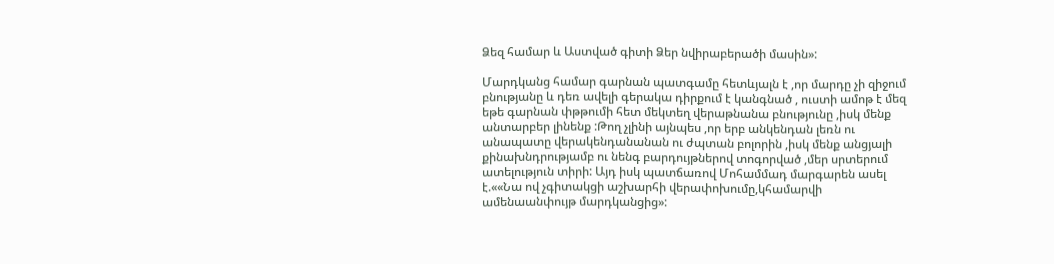Ձեզ համար և Աստված գիտի Ձեր նվիրաբերածի մասին»:

Մարդկանց համար գարնան պատգամը հետևյալն է ,որ մարդը չի զիջում բնությանը և դեռ ավելի գերակա դիրքում է կանգնած , ուստի ամոթ է մեզ եթե գարնան փթթումի հետ մեկտեղ վերաթնանա բնությունը ,իսկ մենք անտարբեր լինենք :Թող չլինի այնպես ,որ երբ անկենդան լեռն ու անապատը վերակենդանանան ու ժպտան բոլորին ,իսկ մենք անցյալի քինախնդրությամբ ու նենգ բարդույթներով տոգորված ,մեր սրտերում ատելություն տիրի: Այդ իսկ պատճառով Մոհամմադ մարգարեն ասել է.««Նա ով չգիտակցի աշխարհի վերափոխումը,կհամարվի ամենաանփույթ մարդկանցից»: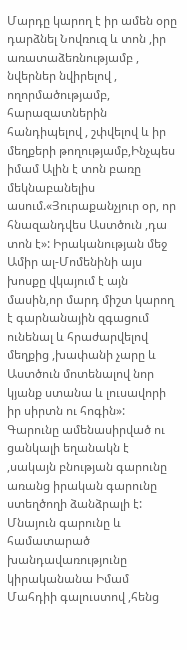Մարդը կարող է իր ամեն օրը դարձնել Նովռուզ և տոն ,իր առատաձեռնությամբ , նվերներ նվիրելով , ողորմածությամբ, հարազատներին հանդիպելով , շփվելով և իր մեղքերի թողությամբ,Ինչպես իմամ Ալին է տոն բառը մեկնաբանելիս ասում.«Յուրաքանչյուր օր, որ հնազանդվես Աստծուն ,դա տոն է»: Իրականության մեջ Ամիր ալ-Մոմենինի այս խոսքը վկայում է այն մասին,որ մարդ միշտ կարող է գարնանային զգացում ունենալ և հրաժարվելով մեղքից ,խափանի չարը և Աստծուն մոտենալով նոր կյանք ստանա և լուսավորի իր սիրտն ու հոգին»:
Գարունը ամենասիրված ու ցանկալի եղանակն է ,սակայն բնության գարունը առանց իրական գարունը ստեղծողի ձանձրալի է: Մնայուն գարունը և համատարած խանդավառությունը կիրականանա Իմամ Մահդիի գալուստով ,հենց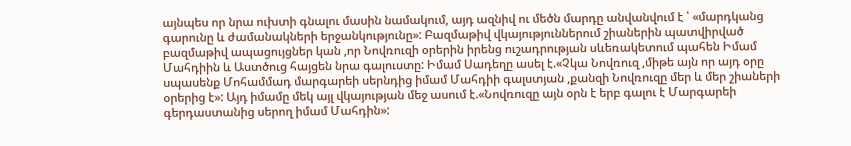այնպես որ նրա ուխտի գնալու մասին նամակում, այդ ազնիվ ու մեծն մարդը անվանվում է ՝ «մարդկանց գարունը և ժամանակների երջանկությունը»: Բազմաթիվ վկայություններում շիաներին պատվիրված բազմաթիվ ապացույցներ կան ,որ Նովռուզի օրերին իրենց ուշադրության սևեռակետում պահեն Իմամ Մահդիին և Աստծուց հայցեն նրա գալուստը: Իմամ Սադեղը ասել է.«Չկա Նովռուզ ,միթե այն որ այդ օրը սպասենք Մոհամմադ մարգարեի սերնդից իմամ Մահդիի գալստյան ,քանզի Նովռուզը մեր և մեր շիաների օրերից է»: Այդ իմամը մեկ այլ վկայության մեջ ասում է.«Նովռուզը այն օրն է երբ գալու է Մարգարեի գերդաստանից սերող իմամ Մահդին»: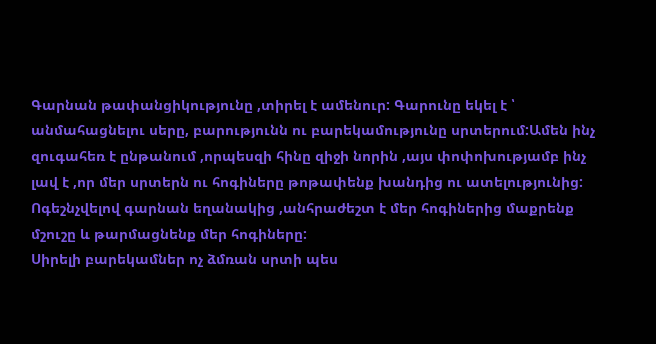Գարնան թափանցիկությունը ,տիրել է ամենուր: Գարունը եկել է ՝ անմահացնելու սերը, բարությունն ու բարեկամությունը սրտերում:Ամեն ինչ զուգահեռ է ընթանում ,որպեսզի հինը զիջի նորին ,այս փոփոխությամբ ինչ լավ է ,որ մեր սրտերն ու հոգիները թոթափենք խանդից ու ատելությունից: Ոգեշնչվելով գարնան եղանակից ,անհրաժեշտ է մեր հոգիներից մաքրենք մշուշը և թարմացնենք մեր հոգիները:
Սիրելի բարեկամներ ոչ ձմռան սրտի պես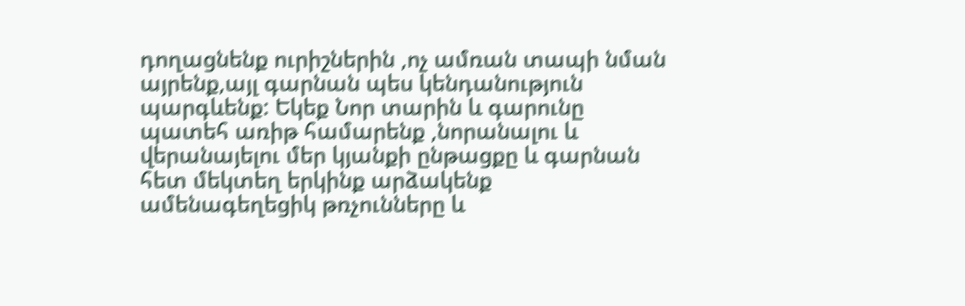դողացնենք ուրիշներին ,ոչ ամռան տապի նման այրենք,այլ գարնան պես կենդանություն պարգևենք: Եկեք Նոր տարին և գարունը պատեհ առիթ համարենք ,նորանալու և վերանայելու մեր կյանքի ընթացքը և գարնան հետ մեկտեղ երկինք արձակենք ամենագեղեցիկ թռչունները և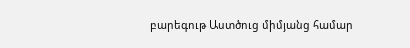բարեգութ Աստծուց միմյանց համար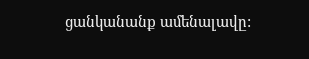ցանկանանք ամենալավը: